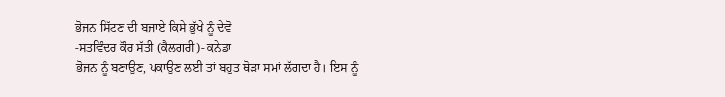ਭੋਜਨ ਸਿੱਟਣ ਦੀ ਬਜਾਏ ਕਿਸੇ ਭੁੱਖੇ ਨੂੰ ਦੇਵੋ
-ਸਤਵਿੰਦਰ ਕੌਰ ਸੱਤੀ (ਕੈਲਗਰੀ)- ਕਨੇਡਾ
ਭੋਜਨ ਨੂੰ ਬਣਾਉਣ, ਪਕਾਉਣ ਲਈ ਤਾਂ ਬਹੁਤ ਥੋੜਾ ਸਮਾਂ ਲੱਗਦਾ ਹੈ। ਇਸ ਨੂੰ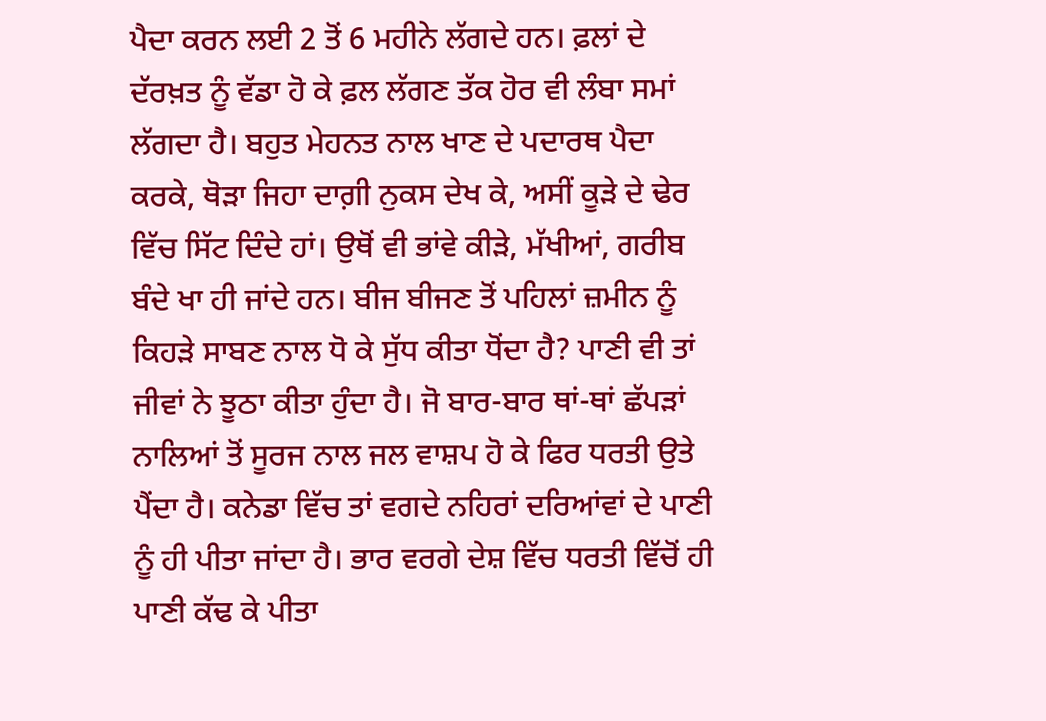ਪੈਦਾ ਕਰਨ ਲਈ 2 ਤੋਂ 6 ਮਹੀਨੇ ਲੱਗਦੇ ਹਨ। ਫ਼ਲਾਂ ਦੇ ਦੱਰਖ਼ਤ ਨੂੰ ਵੱਡਾ ਹੋ ਕੇ ਫ਼ਲ ਲੱਗਣ ਤੱਕ ਹੋਰ ਵੀ ਲੰਬਾ ਸਮਾਂ ਲੱਗਦਾ ਹੈ। ਬਹੁਤ ਮੇਹਨਤ ਨਾਲ ਖਾਣ ਦੇ ਪਦਾਰਥ ਪੈਦਾ ਕਰਕੇ, ਥੋੜਾ ਜਿਹਾ ਦਾਗ਼ੀ ਨੁਕਸ ਦੇਖ ਕੇ, ਅਸੀਂ ਕੂੜੇ ਦੇ ਢੇਰ ਵਿੱਚ ਸਿੱਟ ਦਿੰਦੇ ਹਾਂ। ਉਥੋਂ ਵੀ ਭਾਂਵੇ ਕੀੜੇ, ਮੱਖੀਆਂ, ਗਰੀਬ ਬੰਦੇ ਖਾ ਹੀ ਜਾਂਦੇ ਹਨ। ਬੀਜ ਬੀਜਣ ਤੋਂ ਪਹਿਲਾਂ ਜ਼ਮੀਨ ਨੂੰ ਕਿਹੜੇ ਸਾਬਣ ਨਾਲ ਧੋ ਕੇ ਸੁੱਧ ਕੀਤਾ ਧੋਂਦਾ ਹੈ? ਪਾਣੀ ਵੀ ਤਾਂ ਜੀਵਾਂ ਨੇ ਝੂਠਾ ਕੀਤਾ ਹੁੰਦਾ ਹੈ। ਜੋ ਬਾਰ-ਬਾਰ ਥਾਂ-ਥਾਂ ਛੱਪੜਾਂ ਨਾਲਿਆਂ ਤੋਂ ਸੂਰਜ ਨਾਲ ਜਲ ਵਾਸ਼ਪ ਹੋ ਕੇ ਫਿਰ ਧਰਤੀ ਉਤੇ ਪੈਂਦਾ ਹੈ। ਕਨੇਡਾ ਵਿੱਚ ਤਾਂ ਵਗਦੇ ਨਹਿਰਾਂ ਦਰਿਆਂਵਾਂ ਦੇ ਪਾਣੀ ਨੂੰ ਹੀ ਪੀਤਾ ਜਾਂਦਾ ਹੈ। ਭਾਰ ਵਰਗੇ ਦੇਸ਼ ਵਿੱਚ ਧਰਤੀ ਵਿੱਚੋਂ ਹੀ ਪਾਣੀ ਕੱਢ ਕੇ ਪੀਤਾ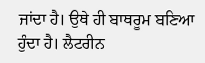ਜਾਂਦਾ ਹੈ। ਉਥੇ ਹੀ ਬਾਥਰੂਮ ਬਣਿਆ ਹੁੰਦਾ ਹੈ। ਲੈਟਰੀਨ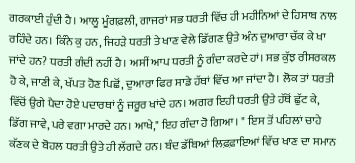ਗਰਕਾਈ ਹੁੰਦੀ ਹੈ। ਆਲੂ ਮੂੰਗਫ਼ਲੀ, ਗਾਜਰਾਂ ਸਭ ਧਰਤੀ ਵਿੱਚ ਹੀ ਮਹੀਨਿਆਂ ਦੇ ਹਿਸਾਬ ਨਾਲ ਰਹਿੰਦੇ ਹਨ। ਕਿੰਨੇ ਕੁ ਹਨ, ਜਿਹੜੇ ਧਰਤੀ ਤੇ ਖਾਣ ਵੇਲੇ ਡਿੱਗਣ ਉਤੇ ਅੰਨ ਦੁਆਰਾ ਚੱਕ ਕੇ ਖਾ ਜਾਂਦੇ ਹਨ? ਧਰਤੀ ਗੰਦੀ ਨਹੀਂ ਹੈ। ਅਸੀਂ ਆਪ ਧਰਤੀ ਨੂੰ ਗੰਦਾ ਕਰਦੇ ਹਾਂ। ਸਭ ਕੁੱਝ ਰੀਸਰਕਲ ਹੋ ਕੇ, ਜਾਣੀ ਕੇ, ਖੱਪਤ ਹੋਣ ਪਿਛੋਂ, ਦੁਆਰਾ ਫਿਰ ਸਾਡੇ ਹੱਥਾਂ ਵਿੱਚ ਆ ਜਾਂਦਾ ਹੈ। ਲੋਕ ਤਾਂ ਧਰਤੀ ਵਿੱਚੋਂ ਉਗੇ ਪੈਦਾ ਹੋਏ ਪਦਾਰਥਾਂ ਨੂੰ ਜਰੂਰ ਖਾਂਦੇ ਹਨ। ਅਗਰ ਇਹੀ ਧਰਤੀ ਉਤੇ ਹੱਥੋਂ ਛੁੱਟ ਕੇ, ਡਿੱਗ ਜਾਵੇ, ਪਰੇ ਵਗਾ ਮਾਰਦੇ ਹਨ। ਆਖੇ," ਇਹ ਗੰਦਾ ਹੋ ਗਿਆ। " ਇਸ ਤੋਂ ਪਹਿਲਾਂ ਚਾਹੇ ਕੱਣਕ ਦੇ ਬੋਹਲ ਧਰਤੀ ਉਤੇ ਹੀ ਲੱਗਦੇ ਹਨ। ਬੰਦ ਡੱਬਿਆਂ ਲਿਫ਼ਫ਼ਾਇਆਂ ਵਿੱਚ ਖਾਣ ਦਾ ਸਮਾਨ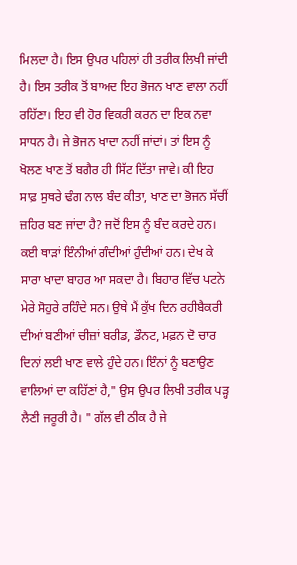ਮਿਲਦਾ ਹੈ। ਇਸ ਉਪਰ ਪਹਿਲਾਂ ਹੀ ਤਰੀਕ ਲਿਖੀ ਜਾਂਦੀ ਹੈ। ਇਸ ਤਰੀਕ ਤੋਂ ਬਾਅਦ ਇਹ ਭੋਜਨ ਖਾਣ ਵਾਲਾ ਨਹੀਂ ਰਹਿੱਣਾ। ਇਹ ਵੀ ਹੋਰ ਵਿਕਰੀ ਕਰਨ ਦਾ ਇਕ ਨਵਾ ਸਾਧਨ ਹੈ। ਜੇ ਭੋਜਨ ਖਾਦਾ ਨਹੀਂ ਜਾਂਦਾਂ। ਤਾਂ ਇਸ ਨੂੰ ਖੋਲਣ ਖਾਣ ਤੋਂ ਬਗੈਰ ਹੀ ਸਿੱਟ ਦਿੱਤਾ ਜਾਵੇ। ਕੀ ਇਹ ਸਾਫ਼ ਸੁਥਰੇ ਢੰਗ ਨਾਲ ਬੰਦ ਕੀਤਾ, ਖਾਣ ਦਾ ਭੋਜਨ ਸੱਚੀਂ ਜ਼ਹਿਰ ਬਣ ਜਾਂਦਾ ਹੈ? ਜਦੋਂ ਇਸ ਨੂੰ ਬੰਦ ਕਰਦੇ ਹਨ। ਕਈ ਥਾੜਾਂ ਇੰਨੀਆਂ ਗੰਦੀਆਂ ਹੁੰਦੀਆਂ ਹਨ। ਦੇਖ ਕੇ ਸਾਰਾ ਖਾਦਾ ਬਾਹਰ ਆ ਸਕਦਾ ਹੈ। ਬਿਹਾਰ ਵਿੱਚ ਪਟਨੇ ਮੇਰੇ ਸੋਹੁਰੇ ਰਹਿੰਦੇ ਸਨ। ਉਥੇ ਮੈਂ ਕੁੱਖ ਦਿਨ ਰਹੀਬੈਕਰੀ ਦੀਆਂ ਬਣੀਆਂ ਚੀਜ਼ਾਂ ਬਰੀਡ, ਡੌਨਟ, ਮਫ਼ਨ ਦੋ ਚਾਰ ਦਿਨਾਂ ਲਈ ਖਾਣ ਵਾਲੇ ਹੁੰਦੇ ਹਨ। ਇੰਨਾਂ ਨੂੰ ਬਣਾਉਣ ਵਾਲਿਆਂ ਦਾ ਕਹਿੱਣਾਂ ਹੈ," ਉਸ ਉਪਰ ਲਿਖੀ ਤਰੀਕ ਪੜ੍ਹ ਲੈਣੀ ਜਰੂਰੀ ਹੈ। " ਗੱਲ ਵੀ ਠੀਕ ਹੈ ਜੇ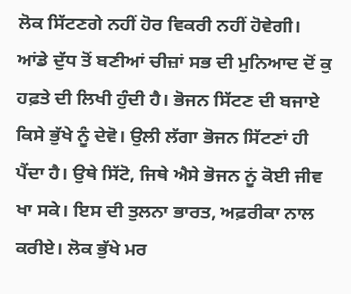ਲੋਕ ਸਿੱਟਣਗੇ ਨਹੀਂ ਹੋਰ ਵਿਕਰੀ ਨਹੀਂ ਹੋਵੇਗੀ। ਆਂਡੇ ਦੁੱਧ ਤੋਂ ਬਣੀਆਂ ਚੀਜ਼ਾਂ ਸਭ ਦੀ ਮੁਨਿਆਦ ਦੋਂ ਕੁ ਹਫ਼ਤੇ ਦੀ ਲਿਖੀ ਹੁੰਦੀ ਹੈ। ਭੋਜਨ ਸਿੱਟਣ ਦੀ ਬਜਾਏ ਕਿਸੇ ਭੁੱਖੇ ਨੂੰ ਦੇਵੋ। ਉਲੀ ਲੱਗਾ ਭੋਜਨ ਸਿੱਟਣਾਂ ਹੀ ਪੈਂਦਾ ਹੈ। ਉਥੇ ਸਿੱਟੋ, ਜਿਥੇ ਐਸੇ ਭੋਜਨ ਨੂਂ ਕੋਈ ਜੀਵ ਖਾ ਸਕੇ। ਇਸ ਦੀ ਤੁਲਨਾ ਭਾਰਤ, ਅਫ਼ਰੀਕਾ ਨਾਲ ਕਰੀਏ। ਲੋਕ ਭੁੱਖੇ ਮਰ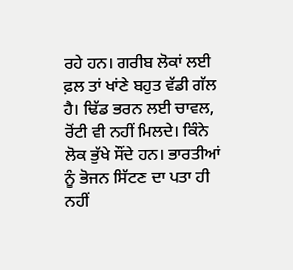ਰਹੇ ਹਨ। ਗਰੀਬ ਲੋਕਾਂ ਲਈ ਫ਼ਲ ਤਾਂ ਖਾਂਣੇ ਬਹੁਤ ਵੱਡੀ ਗੱਲ ਹੈ। ਢਿੱਡ ਭਰਨ ਲਈ ਚਾਵਲ, ਰੋਂਟੀ ਵੀ ਨਹੀਂ ਮਿਲਦੇ। ਕਿੰਨੇ ਲੋਕ ਭੁੱਖੇ ਸੌਂਦੇ ਹਨ। ਭਾਰਤੀਆਂ ਨੂੰ ਭੋਜਨ ਸਿੱਟਣ ਦਾ ਪਤਾ ਹੀ ਨਹੀਂ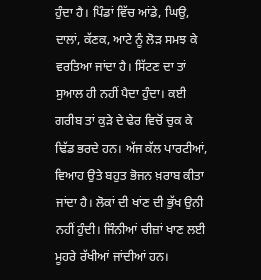ਹੁੰਦਾ ਹੈ। ਪਿੰਡਾਂ ਵਿੱਚ ਆਂਡੇ, ਘਿਉ, ਦਾਲਾਂ, ਕੱਣਕ, ਆਟੇ ਨੂੰ ਲੋੜ ਸਮਝ ਕੇ ਵਰਤਿਆ ਜਾਂਦਾ ਹੈ। ਸਿੱਟਣ ਦਾ ਤਾਂ ਸੁਆਲ ਹੀ ਨਹੀਂ ਪੈਦਾ ਹੁੰਦਾ। ਕਈ ਗਰੀਬ ਤਾਂ ਕੁੜੇ ਦੇ ਢੇਰ ਵਿਚੋਂ ਚੁਕ ਕੇ ਢਿੱਡ ਭਰਦੇ ਹਨ। ਅੱਜ ਕੱਲ ਪਾਰਟੀਆਂ, ਵਿਆਹ ਉਤੇ ਬਹੁਤ ਭੋਜਨ ਖ਼ਰਾਬ ਕੀਤਾ ਜਾਂਦਾ ਹੈ। ਲੋਕਾਂ ਦੀ ਖਾਂਣ ਦੀ ਭੁੱਖ ਉਨੀ ਨਹੀਂ ਹੁੰਦੀ। ਜਿੰਨੀਆਂ ਚੀਜ਼ਾਂ ਖਾਣ ਲਈ ਮੂਹਰੇ ਰੱਖੀਆਂ ਜਾਂਦੀਆਂ ਹਨ।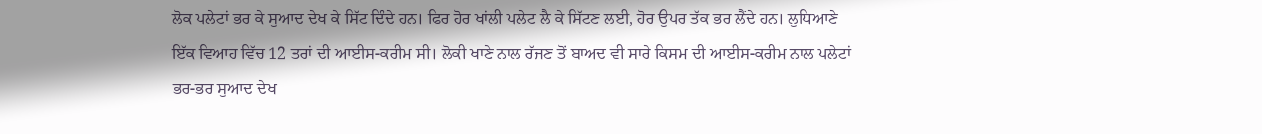ਲੋਕ ਪਲੇਟਾਂ ਭਰ ਕੇ ਸੁਆਦ ਦੇਖ ਕੇ ਸਿੱਟ ਦਿੰਦੇ ਹਨ। ਫਿਰ ਹੋਰ ਖਾਂਲੀ ਪਲੇਟ ਲੈ ਕੇ ਸਿੱਟਣ ਲਈ, ਹੋਰ ਉਪਰ ਤੱਕ ਭਰ ਲੈਂਦੇ ਹਨ। ਲੁਧਿਆਣੇ ਇੱਕ ਵਿਆਹ ਵਿੱਚ 12 ਤਰਾਂ ਦੀ ਆਈਸ-ਕਰੀਮ ਸੀ। ਲੋਕੀ ਖਾਣੇ ਨਾਲ ਰੱਜਣ ਤੋਂ ਬਾਅਦ ਵੀ ਸਾਰੇ ਕਿਸਮ ਦੀ ਆਈਸ-ਕਰੀਮ ਨਾਲ ਪਲੇਟਾਂ ਭਰ-ਭਰ ਸੁਆਦ ਦੇਖ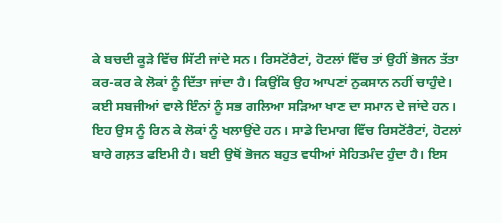ਕੇ ਬਚਦੀ ਕੂੜੇ ਵਿੱਚ ਸਿੱਟੀ ਜਾਂਦੇ ਸਨ। ਰਿਸਟੋਂਰੈਟਾਂ, ਹੋਟਲਾਂ ਵਿੱਚ ਤਾਂ ਉਹੀਂ ਭੋਜਨ ਤੱਤਾ ਕਰ-ਕਰ ਕੇ ਲੋਕਾਂ ਨੂੰ ਦਿੱਤਾ ਜਾਂਦਾ ਹੈ। ਕਿਉਂਕਿ ਉਹ ਆਪਣਾਂ ਨੁਕਸਾਨ ਨਹੀਂ ਚਾਹੁੰਦੇ। ਕਈ ਸਬਜੀਆਂ ਵਾਲੇ ਇੰਨਾਂ ਨੂੰ ਸਭ ਗਲਿਆ ਸੜਿਆ ਖਾਣ ਦਾ ਸਮਾਨ ਦੇ ਜਾਂਦੇ ਹਨ। ਇਹ ਉਸ ਨੂੰ ਰਿਨ ਕੇ ਲੋਕਾਂ ਨੂੰ ਖਲਾਉਂਦੇ ਹਨ। ਸਾਡੇ ਦਿਮਾਗ ਵਿੱਚ ਰਿਸਟੋਂਰੈਟਾਂ, ਹੋਟਲਾਂ ਬਾਰੇ ਗਲ਼ਤ ਫਇਮੀ ਹੈ। ਬਈ ਉਥੋਂ ਭੋਜਨ ਬਹੁਤ ਵਧੀਆਂ ਸੇਹਿਤਮੰਦ ਹੁੰਦਾ ਹੈ। ਇਸ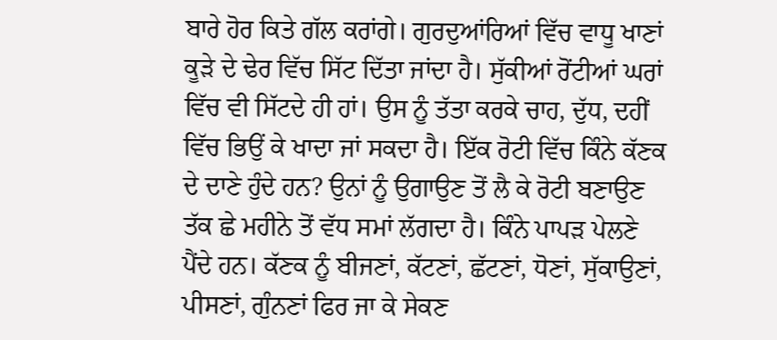ਬਾਰੇ ਹੋਰ ਕਿਤੇ ਗੱਲ ਕਰਾਂਗੇ। ਗੁਰਦੁਆਂਰਿਆਂ ਵਿੱਚ ਵਾਧੂ ਖਾਣਾਂ ਕੂੜੇ ਦੇ ਢੇਰ ਵਿੱਚ ਸਿੱਟ ਦਿੱਤਾ ਜਾਂਦਾ ਹੈ। ਸੁੱਕੀਆਂ ਰੋਂਟੀਆਂ ਘਰਾਂ ਵਿੱਚ ਵੀ ਸਿੱਟਦੇ ਹੀ ਹਾਂ। ਉਸ ਨੂੰ ਤੱਤਾ ਕਰਕੇ ਚਾਹ, ਦੁੱਧ, ਦਹੀਂ ਵਿੱਚ ਭਿਉਂ ਕੇ ਖਾਦਾ ਜਾਂ ਸਕਦਾ ਹੈ। ਇੱਕ ਰੋਟੀ ਵਿੱਚ ਕਿੰਨੇ ਕੱਣਕ ਦੇ ਦਾਣੇ ਹੁੰਦੇ ਹਨ? ਉਨਾਂ ਨੂੰ ਉਗਾਉਣ ਤੋਂ ਲੈ ਕੇ ਰੋਟੀ ਬਣਾਉਣ ਤੱਕ ਛੇ ਮਹੀਨੇ ਤੋਂ ਵੱਧ ਸਮਾਂ ਲੱਗਦਾ ਹੈ। ਕਿੰਨੇ ਪਾਪੜ ਪੇਲਣੇ ਪੈਂਦੇ ਹਨ। ਕੱਣਕ ਨੂੰ ਬੀਜਣਾਂ, ਕੱਟਣਾਂ, ਛੱਟਣਾਂ, ਧੋਣਾਂ, ਸੁੱਕਾਉਣਾਂ, ਪੀਸਣਾਂ, ਗੁੰਨਣਾਂ ਫਿਰ ਜਾ ਕੇ ਸੇਕਣ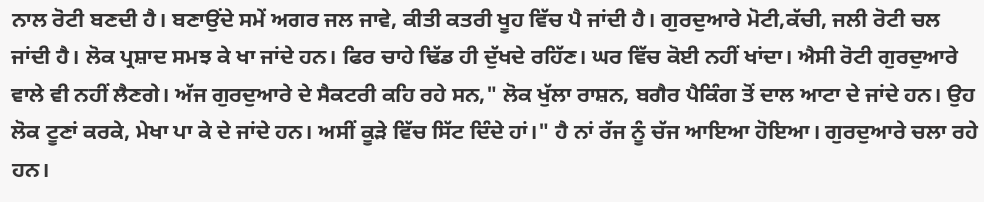ਨਾਲ ਰੋਟੀ ਬਣਦੀ ਹੈ। ਬਣਾਉਂਦੇ ਸਮੇਂ ਅਗਰ ਜਲ ਜਾਵੇ, ਕੀਤੀ ਕਤਰੀ ਖੂਹ ਵਿੱਚ ਪੈ ਜਾਂਦੀ ਹੈ। ਗੁਰਦੁਆਰੇ ਮੋਟੀ,ਕੱਚੀ, ਜਲੀ ਰੋਟੀ ਚਲ ਜਾਂਦੀ ਹੈ। ਲੋਕ ਪ੍ਰਸ਼ਾਦ ਸਮਝ ਕੇ ਖਾ ਜਾਂਦੇ ਹਨ। ਫਿਰ ਚਾਹੇ ਢਿੱਡ ਹੀ ਦੁੱਖਦੇ ਰਹਿੱਣ। ਘਰ ਵਿੱਚ ਕੋਈ ਨਹੀਂ ਖਾਂਦਾ। ਐਸੀ ਰੋਟੀ ਗੁਰਦੁਆਰੇ ਵਾਲੇ ਵੀ ਨਹੀਂ ਲੈਣਗੇ। ਅੱਜ ਗੁਰਦੁਆਰੇ ਦੇ ਸੈਕਟਰੀ ਕਹਿ ਰਹੇ ਸਨ," ਲੋਕ ਖੁੱਲਾ ਰਾਸ਼ਨ, ਬਗੈਰ ਪੈਕਿੰਗ ਤੋਂ ਦਾਲ ਆਟਾ ਦੇ ਜਾਂਦੇ ਹਨ। ਉਹ ਲੋਕ ਟੂਣਾਂ ਕਰਕੇ, ਮੇਖਾ ਪਾ ਕੇ ਦੇ ਜਾਂਦੇ ਹਨ। ਅਸੀਂ ਕੂੜੇ ਵਿੱਚ ਸਿੱਟ ਦਿੰਦੇ ਹਾਂ।" ਹੈ ਨਾਂ ਰੱਜ ਨੂੰ ਚੱਜ ਆਇਆ ਹੋਇਆ। ਗੁਰਦੁਆਰੇ ਚਲਾ ਰਹੇ ਹਨ।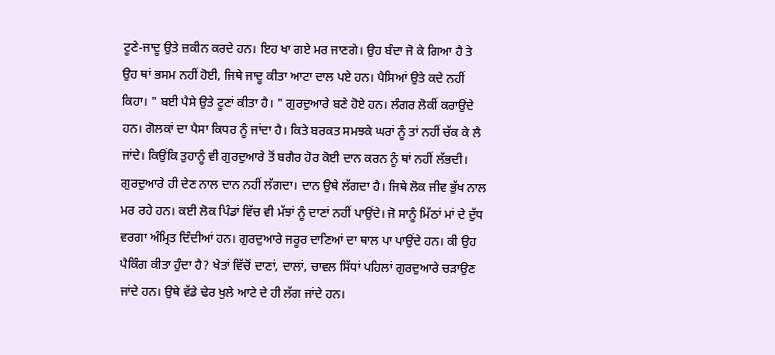ਟੂਣੇ-ਜਾਦੂ ਉਤੇ ਜ਼ਕੀਨ ਕਰਦੇ ਹਨ। ਇਹ ਖਾ ਗਏ ਮਰ ਜਾਣਗੇ। ਉਹ ਬੰਦਾ ਜੋ ਕੇ ਗਿਆ ਹੈ ਤੇ ਉਹ ਥਾਂ ਭਸਮ ਨਹੀਂ ਹੋਈ, ਜਿਥੇ ਜਾਦੂ ਕੀਤਾ ਆਟਾ ਦਾਲ ਪਏ ਹਨ। ਪੈਸਿਆਂ ਉਤੇ ਕਦੇ ਨਹੀਂ ਕਿਹਾ। " ਬਈ ਪੈਸੇ ਉਤੇ ਟੂਣਾਂ ਕੀਤਾ ਹੈ। " ਗੁਰਦੁਆਰੇ ਬਣੇ ਹੋਏ ਹਨ। ਲੰਗਰ ਲੋਕੀਂ ਕਰਾਉਂਦੇ ਹਨ। ਗੋਲਕਾਂ ਦਾ ਪੈਸਾ ਕਿਧਰ ਨੂੰ ਜਾਂਦਾ ਹੈ। ਕਿਤੇ ਬਰਕਤ ਸਮਝਕੇ ਘਰਾਂ ਨੂੰ ਤਾਂ ਨਹੀਂ ਚੱਕ ਕੇ ਲੈ ਜਾਂਦੇ। ਕਿਉਂਕਿ ਤੁਹਾਨੂੰ ਵੀ ਗੁਰਦੁਆਰੇ ਤੋਂ ਬਗੈਰ ਹੋਰ ਕੋਈ ਦਾਨ ਕਰਨ ਨੂੰ ਥਾਂ ਨਹੀਂ ਲੱਭਦੀ। ਗੁਰਦੁਆਰੇ ਹੀ ਦੇਣ ਨਾਲ ਦਾਨ ਨਹੀਂ ਲੱਗਦਾ। ਦਾਨ ਉਥੇ ਲੱਗਦਾ ਹੈ। ਜਿਥੇ ਲੋਕ ਜੀਵ ਭੁੱਖ ਨਾਲ ਮਰ ਰਹੇ ਹਨ। ਕਈ ਲੋਕ ਪਿੰਡਾਂ ਵਿੱਚ ਵੀ ਮੱਝਾਂ ਨੂੰ ਦਾਣਾਂ ਨਹੀਂ ਪਾਉਂਦੇ। ਜੋ ਸਾਨੂੰ ਮਿੱਠਾਂ ਮਾਂ ਦੇ ਦੁੱਧ ਵਰਗਾ ਅੰਮ੍ਰਿਤ ਦਿੰਦੀਆਂ ਹਨ। ਗੁਰਦੁਆਰੇ ਜਰੂਰ ਦਾਣਿਆਂ ਦਾ ਥਾਲ ਪਾ ਪਾਉਂਦੇ ਹਨ। ਕੀ ਉਹ ਪੈਕਿੰਗ ਕੀਤਾ ਹੁੰਦਾ ਹੈ? ਖੇਤਾਂ ਵਿੱਚੋਂ ਦਾਣਾਂ, ਦਾਲਾਂ, ਚਾਵਲ ਸਿੱਧਾਂ ਪਹਿਲਾਂ ਗੁਰਦੁਆਰੇ ਚੜਾਉਣ ਜਾਂਦੇ ਹਨ। ਉਥੇ ਵੱਡੇ ਢੇਰ ਖੁਲੇ ਆਟੇ ਦੇ ਹੀ ਲੱਗ ਜਾਂਦੇ ਹਨ।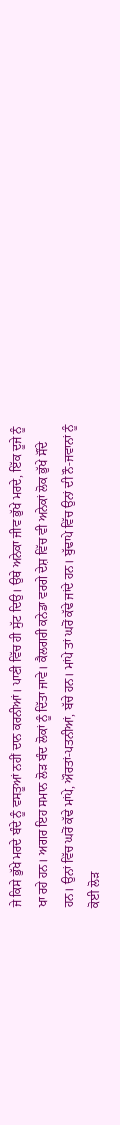ਜੇ ਕਿਸੇ ਭੁੱਖੇ ਮਰਦੇ ਬੰਦੇ ਨੂੰ ਵਸਤੂਆਂ ਨਹੀਂ ਦਾਨ ਕਰਨੀਆਂ। ਪਾਣੀ ਵਿੱਚ ਹੀ ਸੁੱਟ ਦਿਉ। ਉਥੇ ਅਨੇਕਾ ਜੀਵ ਭੁੱਖੇ ਮਰਦੇ, ਇੱਕ ਦੂਜੇ ਨੂੰ ਖਾ ਰਹੇ ਹਨ। ਅਗਰ ਇਹ ਸਮਾਨ ਲੋੜ ਬੰਦ ਲੋਕਾਂ ਨੂੰ ਦਿੱਤਾ ਜਾਵੇ। ਕੈਲਗਰੀ ਕਨੇਡਾ ਵਰਗੇ ਦੇਸ਼ ਵਿੱਚ ਵੀ ਅਨੇਕਾਂ ਲੋਕ ਭੁੱਖੇ ਸੌਂਦੇ ਹਨ। ਉਨਾਂ ਵਿੱਚ ਘਰੋਂ ਕੱਢੇ ਮਾਂਪੇ, ਔਰਤਾਂ-ਪਤਨੀਆਂ, ਬੱਚੇ ਹਨ। ਮਾਂਪੇ ਤਾਂ ਘਰੋਂ ਕੱਢੇ ਜਾਂਦੇ ਹਨ। ਬੁੱਢਾਪੇ ਵਿੱਚ ਉਨਾਂ ਦੀ ਨੌ-ਜਵਾਨਾਂ ਨੂੰ ਕੋਈ ਲੋੜ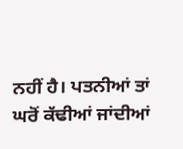ਨਹੀਂ ਹੈ। ਪਤਨੀਆਂ ਤਾਂ ਘਰੋਂ ਕੱਢੀਆਂ ਜਾਂਦੀਆਂ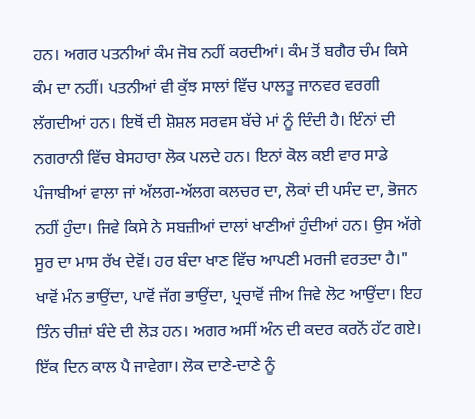ਹਨ। ਅਗਰ ਪਤਨੀਆਂ ਕੰਮ ਜੋਬ ਨਹੀਂ ਕਰਦੀਆਂ। ਕੰਮ ਤੋਂ ਬਗੈਰ ਚੰਮ ਕਿਸੇ ਕੰਮ ਦਾ ਨਹੀਂ। ਪਤਨੀਆਂ ਵੀ ਕੁੱਝ ਸਾਲਾਂ ਵਿੱਚ ਪਾਲਤੂ ਜਾਨਵਰ ਵਰਗੀ ਲੱਗਦੀਆਂ ਹਨ। ਇਥੋਂ ਦੀ ਸ਼ੋਸ਼ਲ ਸਰਵਸ ਬੱਚੇ ਮਾਂ ਨੂੰ ਦਿੰਦੀ ਹੈ। ਇੰਨਾਂ ਦੀ ਨਗਰਾਨੀ ਵਿੱਚ ਬੇਸਹਾਰਾ ਲੋਕ ਪਲਦੇ ਹਨ। ਇਨਾਂ ਕੋਲ ਕਈ ਵਾਰ ਸਾਡੇ ਪੰਜਾਬੀਆਂ ਵਾਲਾ ਜਾਂ ਅੱਲਗ-ਅੱਲਗ ਕਲਚਰ ਦਾ, ਲੋਕਾਂ ਦੀ ਪਸੰਦ ਦਾ, ਭੋਜਨ ਨਹੀਂ ਹੁੰਦਾ। ਜਿਵੇ ਕਿਸੇ ਨੇ ਸਬਜ਼ੀਆਂ ਦਾਲਾਂ ਖਾਣੀਆਂ ਹੁੰਦੀਆਂ ਹਨ। ਉਸ ਅੱਗੇ ਸੂਰ ਦਾ ਮਾਸ ਰੱਖ ਦੇਵੋਂ। ਹਰ ਬੰਦਾ ਖਾਣ ਵਿੱਚ ਆਪਣੀ ਮਰਜੀ ਵਰਤਦਾ ਹੈ।" ਖਾਵੋਂ ਮੰਨ ਭਾਉਂਦਾ, ਪਾਵੋਂ ਜੱਗ ਭਾਉਂਦਾ, ਪ੍ਰਚਾਵੋਂ ਜੀਅ ਜਿਵੇ ਲੋਟ ਆਉਂਦਾ। ਇਹ ਤਿੰਨ ਚੀਜ਼ਾਂ ਬੰਦੇ ਦੀ ਲੋੜ ਹਨ। ਅਗਰ ਅਸੀਂ ਅੰਨ ਦੀ ਕਦਰ ਕਰਨੋਂ ਹੱਟ ਗਏ। ਇੱਕ ਦਿਨ ਕਾਲ ਪੈ ਜਾਵੇਗਾ। ਲੋਕ ਦਾਣੇ-ਦਾਣੇ ਨੂੰ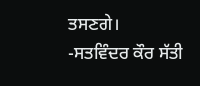ਤਸਣਗੇ।
-ਸਤਵਿੰਦਰ ਕੌਰ ਸੱਤੀ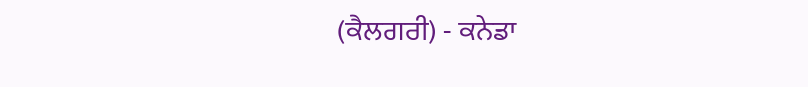(ਕੈਲਗਰੀ) - ਕਨੇਡਾ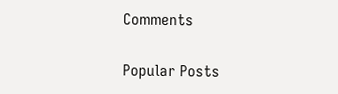Comments

Popular Posts